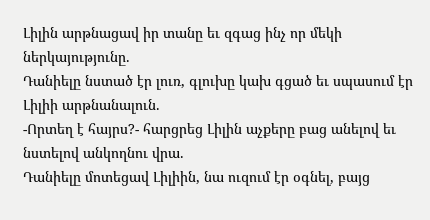Լիլին արթնացավ իր տանը եւ զգաց ինչ որ մեկի ներկայությունը.
Դանիելը նստած էր լուռ, գլուխը կախ գցած եւ սպասում էր Լիլիի արթնանալուն.
-Որտեղ է հայրս?- հարցրեց Լիլին աչքերը բաց անելով եւ նստելով անկողնու վրա.
Դանիելը մոտեցավ Լիլիին, նա ուզում էր օգնել, բայց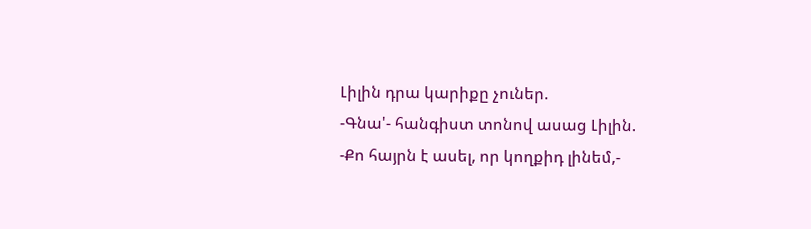Լիլին դրա կարիքը չուներ.
-Գնա'- հանգիստ տոնով ասաց Լիլին.
-Քո հայրն է ասել, որ կողքիդ լինեմ,-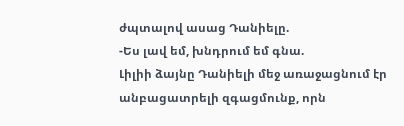ժպտալով ասաց Դանիելը.
-Ես լավ եմ, խնդրում եմ գնա.
Լիլիի ձայնը Դանիելի մեջ առաջացնում էր անբացատրելի զգացմունք, որն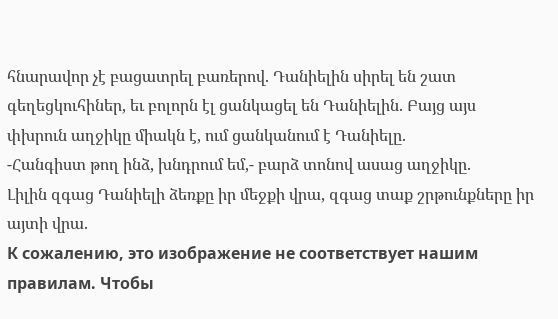հնարավոր չէ բացատրել բառերով. Դանիելին սիրել են շատ գեղեցկուհիներ, եւ բոլորն էլ ցանկացել են Դանիելին. Բայց այս փխրուն աղջիկը միակն է, ում ցանկանում է Դանիելը.
-Հանգիստ թող ինձ, խնդրում եմ,- բարձ տոնով ասաց աղջիկը.
Լիլին զգաց Դանիելի ձեռքը իր մեջքի վրա, զգաց տաք շրթունքները իր այտի վրա.
К сожалению, это изображение не соответствует нашим правилам. Чтобы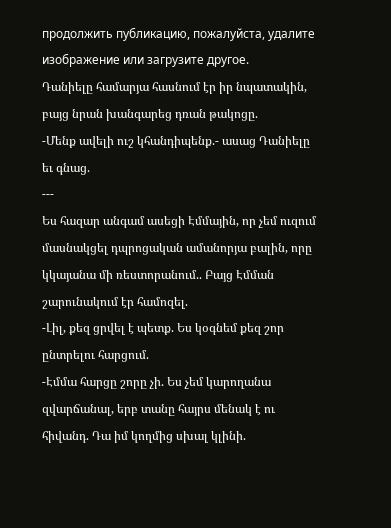продолжить публикацию, пожалуйста, удалите изображение или загрузите другое.
Դանիելը համարյա հասնում էր իր նպատակին, բայց նրան խանգարեց դռան թակոցը.
-Մենք ավելի ուշ կհանդիպենք.- ասաց Դանիելը եւ գնաց.
---
Ես հազար անգամ ասեցի Էմմային, որ չեմ ուզում մասնակցել դպրոցական ամանորյա բալին, որը կկայանա մի ռեստորանում.. Բայց Էմման շարունակում էր համոզել.
-Լիլ, քեզ ցրվել է պետք. Ես կօգնեմ քեզ շոր ընտրելու հարցում.
-Էմմա հարցը շորը չի. Ես չեմ կարողանա զվարճանալ, երբ տանը հայրս մենակ է ու հիվանդ. Դա իմ կողմից սխալ կլինի.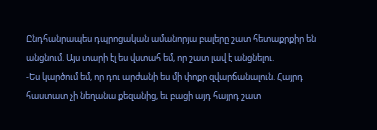Ընդհանրապես դպրոցական ամանորյա բալերը շատ հետաքրքիր են անցնում. Այս տարի էլ ես վստահ եմ, որ շատ լավ է անցնելու.
-Ես կարծում եմ, որ դու արժանի ես մի փոքր զվարճանալուն. Հայրդ հաստատ չի նեղանա քեզանից, եւ բացի այդ հայրդ շատ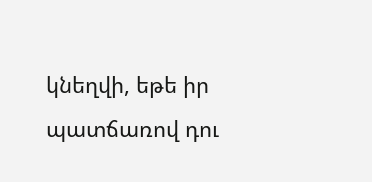կնեղվի, եթե իր պատճառով դու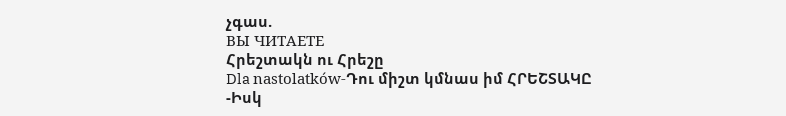չգաս.
ВЫ ЧИТАЕТЕ
Հրեշտակն ու Հրեշը
Dla nastolatków-Դու միշտ կմնաս իմ ՀՐԵՇՏԱԿԸ -Իսկ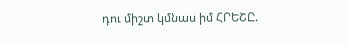դու միշտ կմնաս իմ ՀՐԵՇԸ.